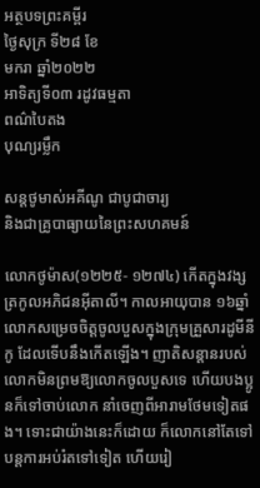អត្ថបទព្រះគម្ពីរ
ថ្ងៃសុក្រ ទី២៨ ខែ
មករា ឆ្នាំ២០២២
អាទិត្យទី០៣ រដូវធម្មតា
ពណ៌បៃតង
បុណ្យរម្លឹក

សន្តថូមាស់អគីណូ ជាបូជាចារ្យ
និងជាគ្រូបាធ្យាយនៃព្រះសហគមន៍

លោកថូម៉ាស(១២២៥- ១២៧៤) កើតក្នុងវង្សត្រកូលអភិជនអ៊ីតាលី។ កាលអាយុបាន ១៦ឆ្នាំ លោកសម្រេចចិត្តចូលបួសក្នុងក្រុមគ្រួសារដូមីនីកូ ដែលទើបនឹងកើតឡើង។ ញាតិសន្តានរបស់លោកមិនព្រមឱ្យលោកចូលបួសទេ ហើយបងប្អូនក៏ទៅចាប់លោក នាំចេញពីអារាមថែមទៀតផង។ ទោះជាយ៉ាងនេះក៏ដោយ ក៏លោកនៅតែទៅបន្តការអប់រំតទៅទៀត ហើយរៀ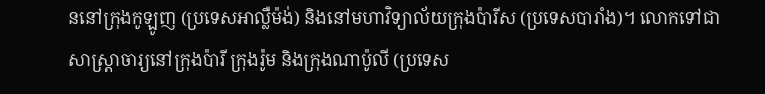ននៅក្រុងកូឡូញ (ប្រទេសអាល្លឺម៉ង់) និងនៅមហាវិទ្យាល័យក្រុងប៉ារីស (ប្រទេសបារាំង)។ លោកទៅជាសាស្ត្រាចារ្យនៅក្រុងប៉ារី ក្រុងរ៉ូម និងក្រុងណាប៉ូលី (ប្រទេស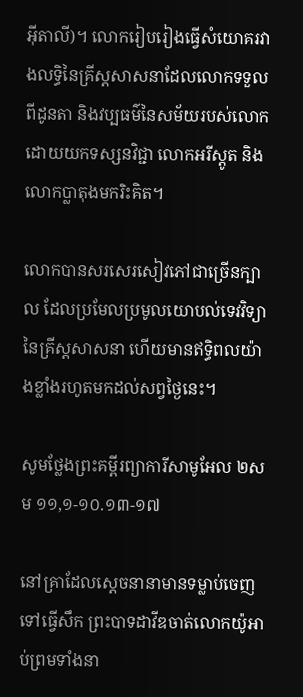អ៊ីតាលី)។ លោករៀបរៀងធ្វើសំយោគរវាងលទ្ធិនៃគ្រីស្តសាសនាដែលលោកទទួលពីដូនតា និងវប្បធម៌នៃសម័យរបស់លោកដោយយកទស្សនវិជ្ជា លោកអរីស្តូត និងលោកប្លាតុងមករិះគិត។

លោកបានសរសេរសៀវភៅជាច្រើនក្បាល ដែលប្រមែលប្រមូលយោបល់ទេវវិទ្យានៃគ្រីស្តសាសនា ហើយមានឥទ្ធិពលយ៉ាងខ្លាំងរហូតមកដល់សព្វថ្ងៃនេះ។

សូមថ្លែងព្រះគម្ពីរព្យាការីសាមូអែល ២សម ១១,១-១០.១៣-១៧

នៅគ្រាដែលស្តេចនានាមានទម្លាប់ចេញទៅធ្វើសឹក ព្រះបាទដាវីឌចាត់លោកយ៉ូអាប់ព្រមទាំងនា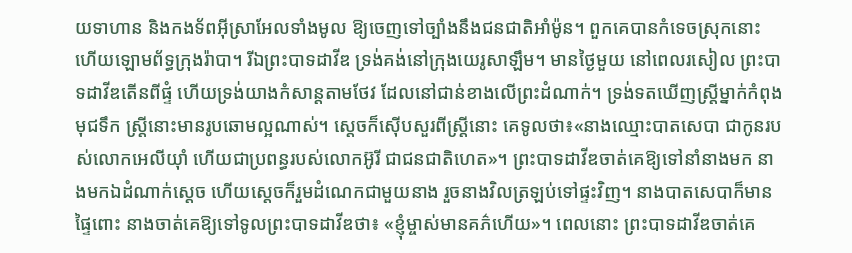យទាហាន និងកងទ័ពអ៊ីស្រាអែលទាំងមូល ឱ្យចេញទៅច្បាំងនឹងជនជាតិអាំម៉ូន។ ពួកគេបានកំទេចស្រុកនោះ ហើយឡោមព័ទ្ធក្រុងរ៉ាបា។ រីឯព្រះបាទដាវីឌ ទ្រង់គង់នៅក្រុងយេរូសាឡឹម។ មានថ្ងៃមួយ នៅពេលរសៀល ព្រះបាទដាវីឌតើនពីផ្ទំ ហើយទ្រង់យាងកំសាន្តតាមថែវ ដែលនៅជាន់ខាងលើព្រះដំណាក់។ ទ្រង់ទតឃើញស្ត្រីម្នាក់កំពុងមុជទឹក ស្ត្រីនោះមានរូបឆោមល្អណាស់។ ស្តេចក៏ស៊ើបសួរពីស្រ្តីនោះ គេទូលថា៖«នាងឈ្មោះបាតសេបា ជាកូនរបស់លោកអេលីយ៉ាំ ហើយជាប្រពន្ធរបស់លោកអ៊ូរី ជាជនជាតិហេត»។ ព្រះបាទដាវីឌចាត់គេឱ្យទៅនាំនាងមក នាងមកឯដំណាក់ស្តេច ហើយស្តេចក៏រួមដំណេកជាមួយនាង រួចនាងវិលត្រឡប់ទៅផ្ទះវិញ។ នាងបាតសេបាក៏មានផ្ទៃពោះ នាងចាត់គេឱ្យទៅទូលព្រះបាទដាវីឌថា៖ «ខ្ញុំម្ចាស់មានគភ៌ហើយ»។ ពេលនោះ ព្រះបាទដាវីឌចាត់គេ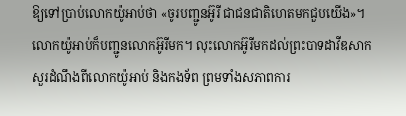ឱ្យទៅប្រាប់លោកយ៉ូអាប់ថា «ចូរបញ្ជូនអ៊ូរី ជាជនជាតិហេតមកជួបយើង»។ លោកយ៉ូអាប់ក៏បញ្ជូនលោកអ៊ូរីមក។ លុះលោកអ៊ូរីមកដល់ព្រះបាទដាវីឌសាកសួរដំណឹងពីលោកយ៉ូអាប់ និងកងទ័ព ព្រមទាំងសភាពការ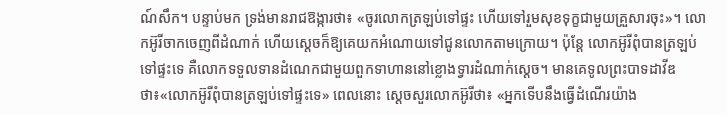ណ៍សឹក។ បន្ទាប់មក ទ្រង់មានរាជឱង្ការថា៖ «ចូរលោកត្រឡប់ទៅផ្ទះ ហើយទៅរួមសុខទុក្ខជាមួយគ្រួសារចុះ»។ លោកអ៊ូរីចាកចេញពីដំណាក់ ហើយស្តេចក៏ឱ្យគេយកអំណោយទៅជូនលោកតាមក្រោយ។ ប៉ុន្តែ លោកអ៊ូរីពុំបានត្រឡប់ទៅផ្ទះទេ គឺលោកទទួលទានដំណេកជាមួយពួកទាហាននៅខ្លោងទ្វារដំណាក់ស្តេច។ មានគេទូលព្រះបាទដាវីឌថា៖«លោកអ៊ូរីពុំបានត្រឡប់ទៅផ្ទះទេ» ពេលនោះ ស្តេចសួរលោកអ៊ូរីថា៖ «អ្នកទើបនឹងធ្វើដំណើរយ៉ាង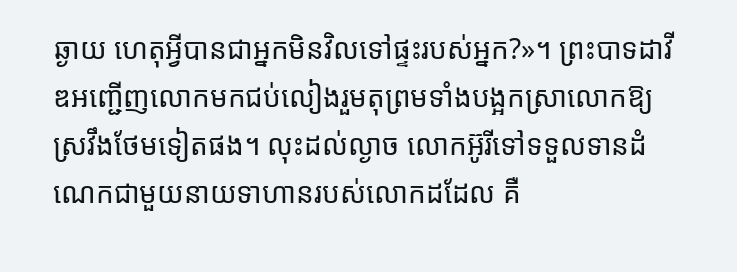ឆ្ងាយ ហេតុអ្វីបានជាអ្នកមិនវិលទៅផ្ទះរបស់អ្នក?»។ ព្រះបាទដាវីឌអញ្ជើញលោកមកជប់លៀងរួមតុព្រមទាំងបង្អកស្រាលោកឱ្យស្រវឹងថែមទៀតផង។ លុះដល់ល្ងាច លោកអ៊ូរីទៅទទួលទានដំណេកជាមួយនាយទាហានរបស់លោកដដែល គឺ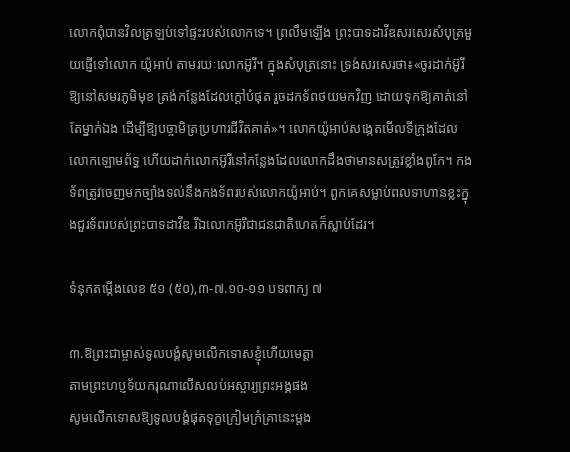លោកពុំបានវិលត្រឡប់ទៅផ្ទះរបស់លោកទេ។ ព្រលឹមឡើង ព្រះបាទដាវីឌសរសេរសំបុត្រមួយផ្ញើទៅលោក យ៉ូអាប់ តាមរយៈលោកអ៊ូរី។ ក្នុងសំបុត្រនោះ ទ្រង់សរសេរថា៖«ចូរដាក់អ៊ូរីឱ្យនៅសមរភូមិមុខ ត្រង់កន្លែងដែលក្តៅបំផុត រួចដកទ័ពថយមកវិញ ដោយទុកឱ្យគាត់នៅតែម្នាក់ឯង ដើម្បីឱ្យបច្ចាមិត្រប្រហារជីវិតគាត់»។ លោកយ៉ូអាប់សង្កេតមើលទីក្រុងដែលលោកឡោមព័ទ្ធ ហើយដាក់លោកអ៊ូរីនៅកន្លែងដែលលោកដឹងថាមានសត្រូវខ្លាំងពូកែ។ កងទ័ពត្រូវចេញមកច្បាំងទល់នឹងកងទ័ពរបស់លោកយ៉ូអាប់។ ពួកគេសម្លាប់ពលទាហានខ្លះក្នុងជួរទ័ពរបស់ព្រះបាទដាវីឌ រីឯលោកអ៊ូរីជាជនជាតិហេតក៏ស្លាប់ដែរ។

ទំនុកតម្កើងលេខ ៥១ (៥០),៣-៧.១០-១១ បទពាក្យ ៧

៣.ឱព្រះជាម្ចាស់ទូលបង្គំសូមលើកទោសខ្ញុំហើយមេត្តា
តាមព្រះហប្ញទ័យករុណាលើសលប់អស្ចារ្យព្រះអង្គផង
សូមលើកទោសឱ្យទូលបង្គំផុតទុក្ខក្រៀមក្រំគ្រានេះម្តង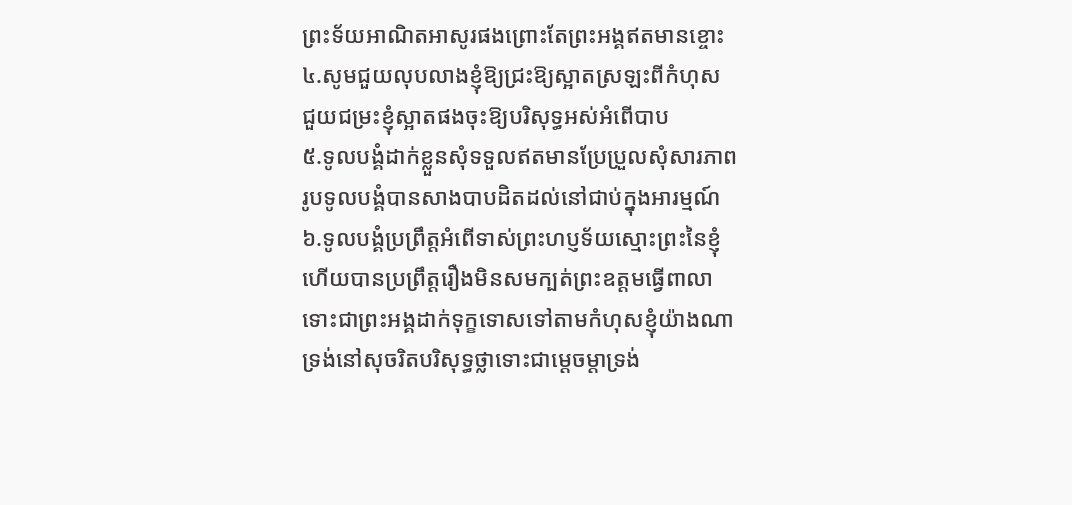ព្រះទ័យអាណិតអាសូរផងព្រោះតែព្រះអង្គឥតមានខ្ចោះ
៤.សូមជួយលុបលាងខ្ញុំឱ្យជ្រះឱ្យស្អាតស្រឡះពីកំហុស
ជួយជម្រះខ្ញុំស្អាតផងចុះឱ្យបរិសុទ្ធអស់អំពើបាប
៥.ទូលបង្គំដាក់ខ្លួនសុំទទួលឥតមានប្រែប្រួលសុំសារភាព
រូបទូលបង្គំបានសាងបាបដិតដល់នៅជាប់ក្នុងអារម្មណ៍
៦.ទូលបង្គំប្រព្រឹត្តអំពើទាស់ព្រះហប្ញទ័យស្មោះព្រះនៃខ្ញុំ
ហើយបានប្រព្រឹត្តរឿងមិនសមក្បត់ព្រះឧត្តមធ្វើពាលា
ទោះជាព្រះអង្គដាក់ទុក្ខទោសទៅតាមកំហុសខ្ញុំយ៉ាងណា
ទ្រង់នៅសុចរិតបរិសុទ្ធថ្លាទោះជាម្តេចម្តាទ្រង់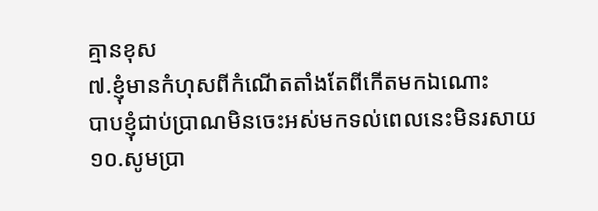គ្មានខុស
៧.ខ្ញុំមានកំហុសពីកំណើតតាំងតែពីកើតមកឯណោះ
បាបខ្ញុំជាប់ប្រាណមិនចេះអស់មកទល់ពេលនេះមិនរសាយ
១០.សូមប្រា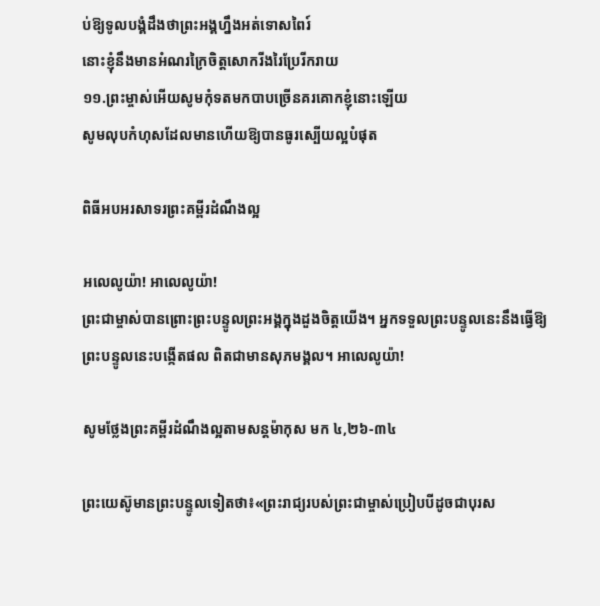ប់ឱ្យទូលបង្គំដឹងថាព្រះអង្គហ្នឹងអត់ទោសពៃរ៍
នោះខ្ញុំនឹងមានអំណរក្រៃចិត្តសោករីងរៃប្រែរីករាយ
១១.ព្រះម្ចាស់អើយសូមកុំទតមកបាបច្រើនគរគោកខ្ញុំនោះឡើយ
សូមលុបកំហុសដែលមានហើយឱ្យបានធូរស្បើយល្អបំផុត

ពិធីអបអរសាទរព្រះគម្ពីរដំណឹងល្អ

អលេលូយ៉ា! អាលេលូយ៉ា!
ព្រះជាម្ចាស់បានព្រោះព្រះបន្ទូលព្រះអង្គក្នុងដួងចិត្តយើង។ អ្នកទទួលព្រះបន្ទូលនេះនឹងធ្វើឱ្យព្រះបន្ទូលនេះបង្កើតផល ពិតជាមានសុភមង្គល។ អាលេលូយ៉ា!

សូមថ្លែងព្រះគម្ពីរដំណឹងល្អតាមសន្តម៉ាកុស មក ៤,២៦-៣៤

ព្រះយេស៊ូមានព្រះបន្ទូលទៀតថា៖«ព្រះរាជ្យរបស់ព្រះជាម្ចាស់ប្រៀបបីដូចជាបុរស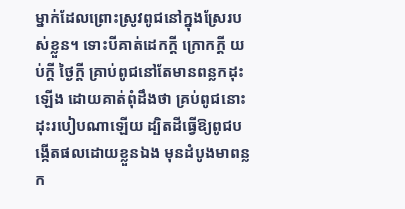ម្នាក់ដែលព្រោះស្រូវពូជនៅក្នុងស្រែរបស់ខ្លួន។ ទោះបីគាត់ដេកក្តី ក្រោកក្តី យប់ក្តី ថ្ងៃក្តី គ្រាប់ពូជនៅតែមានពន្លកដុះឡើង ដោយគាត់ពុំដឹងថា គ្រប់ពូជនោះដុះរបៀបណាឡើយ ដ្បិតដីធ្វើឱ្យពូជបង្កើតផលដោយខ្លួនឯង មុនដំបូងមាពន្លក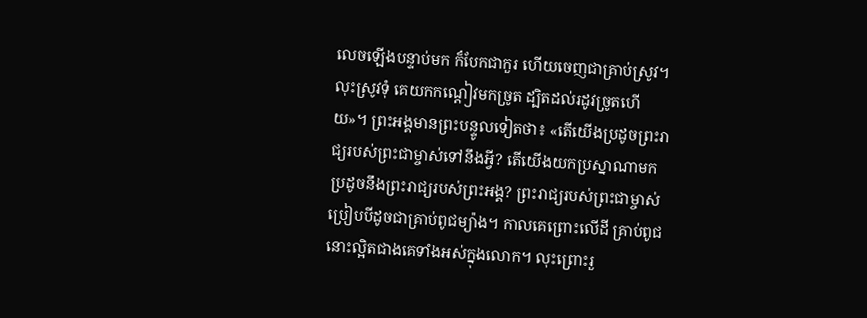លេចឡើងបន្ទាប់មក ក៏បែកជាកួរ ហើយចេញជាគ្រាប់ស្រូវ។ លុះស្រូវទុំ គេយកកណ្តៀវមកច្រូត ដ្បិតដល់រដូវច្រូតហើយ»។ ព្រះអង្គមានព្រះបន្ទូលទៀតថា៖ «តើយើងប្រដូចព្រះរាជ្យរបស់ព្រះជាម្ចាស់ទៅនឹងអ្វី? តើយើងយកប្រស្នាណាមកប្រដូចនឹងព្រះរាជ្យរបស់ព្រះអង្គ? ព្រះរាជ្យរបស់ព្រះជាម្ចាស់ ប្រៀបបីដូចជាគ្រាប់ពូជម្យ៉ាង។ កាលគេព្រោះលើដី គ្រាប់ពូជនោះល្អិតជាងគេទាំងអស់ក្នុងលោក។ លុះព្រោះរួ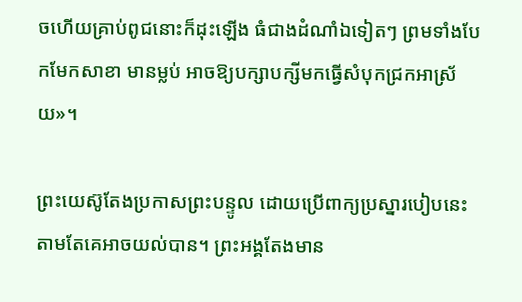ចហើយគ្រាប់ពូជនោះក៏ដុះឡើង ធំជាងដំណាំឯទៀតៗ ព្រមទាំងបែកមែកសាខា មានម្លប់ អាចឱ្យបក្សាបក្សីមកធ្វើសំបុកជ្រកអាស្រ័យ»។

ព្រះយេស៊ូតែងប្រកាសព្រះបន្ទូល ដោយប្រើពាក្យប្រស្នារបៀបនេះ តាមតែគេអាចយល់បាន។ ព្រះអង្គតែងមាន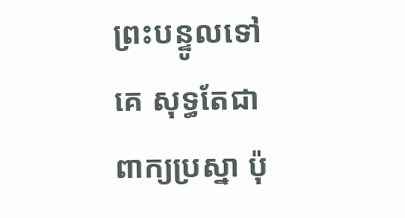ព្រះបន្ទូលទៅគេ សុទ្ធតែជាពាក្យប្រស្នា ប៉ុ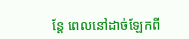ន្តែ ពេលនៅដាច់ឡែកពី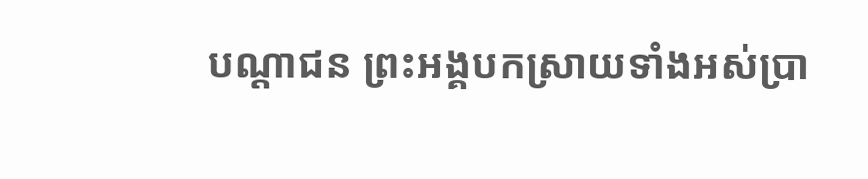បណ្តាជន ព្រះអង្គបកស្រាយទាំងអស់ប្រា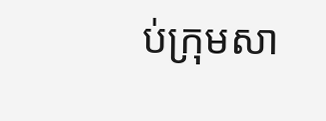ប់ក្រុមសា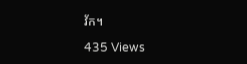វ័ក។

435 Views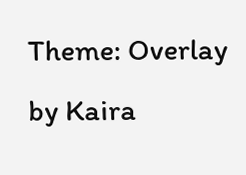Theme: Overlay by Kaira